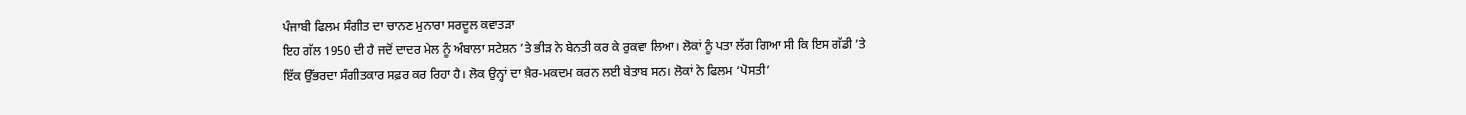ਪੰਜਾਬੀ ਫਿਲਮ ਸੰਗੀਤ ਦਾ ਚਾਨਣ ਮੁਨਾਰਾ ਸਰਦੂਲ ਕਵਾਤੜਾ
ਇਹ ਗੱਲ 1950 ਦੀ ਹੈ ਜਦੋਂ ਦਾਦਰ ਮੇਲ ਨੂੰ ਅੰਬਾਲਾ ਸਟੇਸ਼ਨ ’ਤੇ ਭੀੜ ਨੇ ਬੇਨਤੀ ਕਰ ਕੇ ਰੁਕਵਾ ਲਿਆ। ਲੋਕਾਂ ਨੂੰ ਪਤਾ ਲੱਗ ਗਿਆ ਸੀ ਕਿ ਇਸ ਗੱਡੀ ’ਤੇ ਇੱਕ ਉੱਭਰਦਾ ਸੰਗੀਤਕਾਰ ਸਫ਼ਰ ਕਰ ਰਿਹਾ ਹੈ। ਲੋਕ ਉਨ੍ਹਾਂ ਦਾ ਖ਼ੈਰ-ਮਕਦਮ ਕਰਨ ਲਈ ਬੇਤਾਬ ਸਨ। ਲੋਕਾਂ ਨੇ ਫਿਲਮ ‘ਪੋਸਤੀ’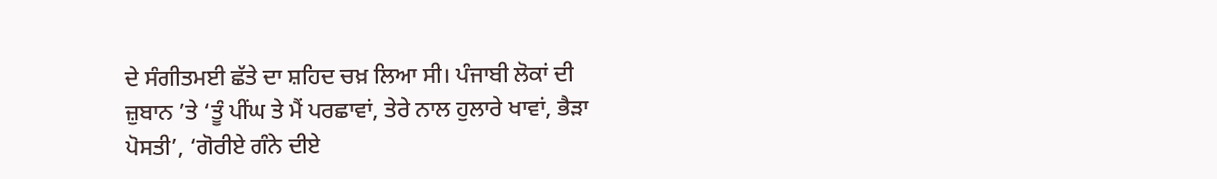ਦੇ ਸੰਗੀਤਮਈ ਛੱਤੇ ਦਾ ਸ਼ਹਿਦ ਚਖ਼ ਲਿਆ ਸੀ। ਪੰਜਾਬੀ ਲੋਕਾਂ ਦੀ ਜ਼ੁਬਾਨ ’ਤੇ ‘ਤੂੰ ਪੀਂਘ ਤੇ ਮੈਂ ਪਰਛਾਵਾਂ, ਤੇਰੇ ਨਾਲ ਹੁਲਾਰੇ ਖਾਵਾਂ, ਭੈੜਾ ਪੋਸਤੀ’, ‘ਗੋਰੀਏ ਗੰਨੇ ਦੀਏ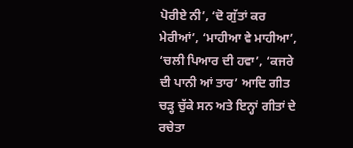ਪੋਰੀਏ ਨੀ’, ‘ਦੋ ਗੁੱਤਾਂ ਕਰ ਮੇਰੀਆਂ’, ‘ਮਾਹੀਆ ਵੇ ਮਾਹੀਆ’, ‘ਚਲੀ ਪਿਆਰ ਦੀ ਹਵਾ’, ‘ਕਜਰੇ ਦੀ ਪਾਨੀ ਆਂ ਤਾਰ’ ਆਦਿ ਗੀਤ ਚੜ੍ਹ ਚੁੱਕੇ ਸਨ ਅਤੇ ਇਨ੍ਹਾਂ ਗੀਤਾਂ ਦੇ ਰਚੇਤਾ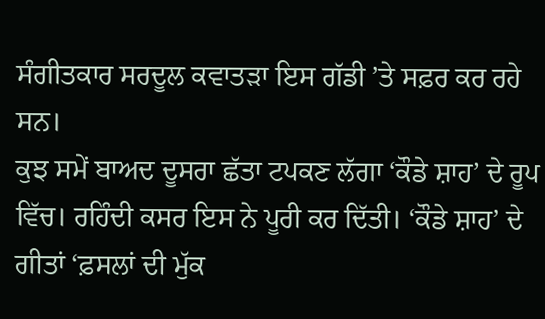ਸੰਗੀਤਕਾਰ ਸਰਦੂਲ ਕਵਾਤੜਾ ਇਸ ਗੱਡੀ ’ਤੇ ਸਫ਼ਰ ਕਰ ਰਹੇ ਸਨ।
ਕੁਝ ਸਮੇਂ ਬਾਅਦ ਦੂਸਰਾ ਛੱਤਾ ਟਪਕਣ ਲੱਗਾ ‘ਕੌਡੇ ਸ਼ਾਹ’ ਦੇ ਰੂਪ ਵਿੱਚ। ਰਹਿੰਦੀ ਕਸਰ ਇਸ ਨੇ ਪੂਰੀ ਕਰ ਦਿੱਤੀ। ‘ਕੌਡੇ ਸ਼ਾਹ’ ਦੇ ਗੀਤਾਂ ‘ਫ਼ਸਲਾਂ ਦੀ ਮੁੱਕ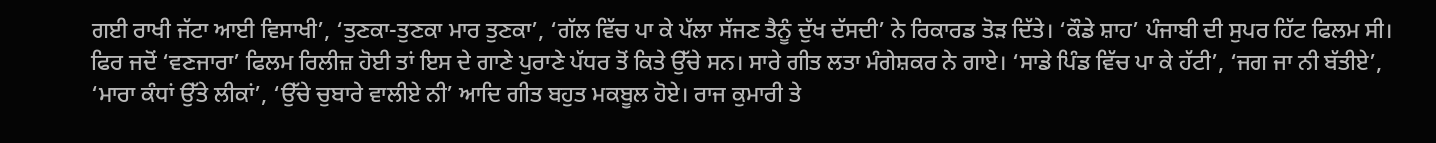ਗਈ ਰਾਖੀ ਜੱਟਾ ਆਈ ਵਿਸਾਖੀ’, ‘ਤੁਣਕਾ-ਤੁਣਕਾ ਮਾਰ ਤੁਣਕਾ’, ‘ਗੱਲ ਵਿੱਚ ਪਾ ਕੇ ਪੱਲਾ ਸੱਜਣ ਤੈਨੂੰ ਦੁੱਖ ਦੱਸਦੀ’ ਨੇ ਰਿਕਾਰਡ ਤੋੜ ਦਿੱਤੇ। ‘ਕੌਡੇ ਸ਼ਾਹ’ ਪੰਜਾਬੀ ਦੀ ਸੁਪਰ ਹਿੱਟ ਫਿਲਮ ਸੀ। ਫਿਰ ਜਦੋਂ ‘ਵਣਜਾਰਾ’ ਫਿਲਮ ਰਿਲੀਜ਼ ਹੋਈ ਤਾਂ ਇਸ ਦੇ ਗਾਣੇ ਪੁਰਾਣੇ ਪੱਧਰ ਤੋਂ ਕਿਤੇ ਉੱਚੇ ਸਨ। ਸਾਰੇ ਗੀਤ ਲਤਾ ਮੰਗੇਸ਼ਕਰ ਨੇ ਗਾਏ। ‘ਸਾਡੇ ਪਿੰਡ ਵਿੱਚ ਪਾ ਕੇ ਹੱਟੀ’, ‘ਜਗ ਜਾ ਨੀ ਬੱਤੀਏ’, ‘ਮਾਰਾ ਕੰਧਾਂ ਉੱਤੇ ਲੀਕਾਂ’, ‘ਉੱਚੇ ਚੁਬਾਰੇ ਵਾਲੀਏ ਨੀ’ ਆਦਿ ਗੀਤ ਬਹੁਤ ਮਕਬੂਲ ਹੋਏ। ਰਾਜ ਕੁਮਾਰੀ ਤੇ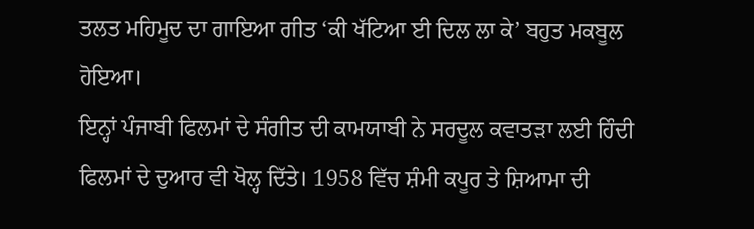ਤਲਤ ਮਹਿਮੂਦ ਦਾ ਗਾਇਆ ਗੀਤ ‘ਕੀ ਖੱਟਿਆ ਈ ਦਿਲ ਲਾ ਕੇ’ ਬਹੁਤ ਮਕਬੂਲ ਹੋਇਆ।
ਇਨ੍ਹਾਂ ਪੰਜਾਬੀ ਫਿਲਮਾਂ ਦੇ ਸੰਗੀਤ ਦੀ ਕਾਮਯਾਬੀ ਨੇ ਸਰਦੂਲ ਕਵਾਤੜਾ ਲਈ ਹਿੰਦੀ ਫਿਲਮਾਂ ਦੇ ਦੁਆਰ ਵੀ ਖੋਲ੍ਹ ਦਿੱਤੇ। 1958 ਵਿੱਚ ਸ਼ੰਮੀ ਕਪੂਰ ਤੇ ਸ਼ਿਆਮਾ ਦੀ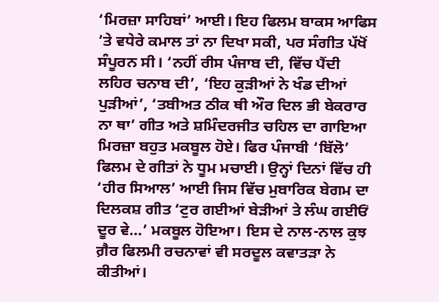‘ਮਿਰਜ਼ਾ ਸਾਹਿਬਾਂ’ ਆਈ। ਇਹ ਫਿਲਮ ਬਾਕਸ ਆਫਿਸ ’ਤੇ ਵਧੇਰੇ ਕਮਾਲ ਤਾਂ ਨਾ ਦਿਖਾ ਸਕੀ, ਪਰ ਸੰਗੀਤ ਪੱਖੋਂ ਸੰਪੂਰਨ ਸੀ। ‘ਨਹੀਂ ਰੀਸ ਪੰਜਾਬ ਦੀ, ਵਿੱਚ ਪੈਂਦੀ ਲਹਿਰ ਚਨਾਬ ਦੀ’, ‘ਇਹ ਕੁੜੀਆਂ ਨੇ ਖੰਡ ਦੀਆਂ ਪੁੜੀਆਂ’, ‘ਤਬੀਅਤ ਠੀਕ ਥੀ ਔਰ ਦਿਲ ਭੀ ਬੇਕਰਾਰ ਨਾ ਥਾ’ ਗੀਤ ਅਤੇ ਸ਼ਮਿੰਦਰਜੀਤ ਚਹਿਲ ਦਾ ਗਾਇਆ ਮਿਰਜ਼ਾ ਬਹੁਤ ਮਕਬੂਲ ਹੋਏ। ਫਿਰ ਪੰਜਾਬੀ ‘ਬਿੱਲੋ’ ਫਿਲਮ ਦੇ ਗੀਤਾਂ ਨੇ ਧੂਮ ਮਚਾਈ। ਉਨ੍ਹਾਂ ਦਿਨਾਂ ਵਿੱਚ ਹੀ ‘ਹੀਰ ਸਿਆਲ’ ਆਈ ਜਿਸ ਵਿੱਚ ਮੁਬਾਰਿਕ ਬੇਗਮ ਦਾ ਦਿਲਕਸ਼ ਗੀਤ ‘ਟੁਰ ਗਈਆਂ ਬੇੜੀਆਂ ਤੇ ਲੰਘ ਗਈਓਂ ਦੂਰ ਵੇ…’ ਮਕਬੂਲ ਹੋਇਆ। ਇਸ ਦੇ ਨਾਲ-ਨਾਲ ਕੁਝ ਗ਼ੈਰ ਫਿਲਮੀ ਰਚਨਾਵਾਂ ਵੀ ਸਰਦੂਲ ਕਵਾਤੜਾ ਨੇ ਕੀਤੀਆਂ।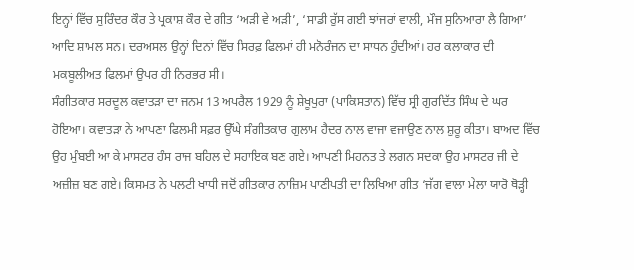ਇਨ੍ਹਾਂ ਵਿੱਚ ਸੁਰਿੰਦਰ ਕੌਰ ਤੇ ਪ੍ਰਕਾਸ਼ ਕੌਰ ਦੇ ਗੀਤ ‘ਅੜੀ ਵੇ ਅੜੀ’, ‘ਸਾਡੀ ਰੁੱਸ ਗਈ ਝਾਂਜਰਾਂ ਵਾਲੀ, ਮੌਜ ਸੁਨਿਆਰਾ ਲੈ ਗਿਆ’ ਆਦਿ ਸ਼ਾਮਲ ਸਨ। ਦਰਅਸਲ ਉਨ੍ਹਾਂ ਦਿਨਾਂ ਵਿੱਚ ਸਿਰਫ਼ ਫਿਲਮਾਂ ਹੀ ਮਨੋਰੰਜਨ ਦਾ ਸਾਧਨ ਹੁੰਦੀਆਂ। ਹਰ ਕਲਾਕਾਰ ਦੀ ਮਕਬੂਲੀਅਤ ਫਿਲਮਾਂ ਉਪਰ ਹੀ ਨਿਰਭਰ ਸੀ।
ਸੰਗੀਤਕਾਰ ਸਰਦੂਲ ਕਵਾਤੜਾ ਦਾ ਜਨਮ 13 ਅਪਰੈਲ 1929 ਨੂੰ ਸ਼ੇਖੂਪੁਰਾ (ਪਾਕਿਸਤਾਨ) ਵਿੱਚ ਸ੍ਰੀ ਗੁਰਦਿੱਤ ਸਿੰਘ ਦੇ ਘਰ ਹੋਇਆ। ਕਵਾਤੜਾ ਨੇ ਆਪਣਾ ਫਿਲਮੀ ਸਫ਼ਰ ਉੱਘੇ ਸੰਗੀਤਕਾਰ ਗੁਲਾਮ ਹੈਦਰ ਨਾਲ ਵਾਜਾ ਵਜਾਉਣ ਨਾਲ ਸ਼ੁਰੂ ਕੀਤਾ। ਬਾਅਦ ਵਿੱਚ ਉਹ ਮੁੰਬਈ ਆ ਕੇ ਮਾਸਟਰ ਹੰਸ ਰਾਜ ਬਹਿਲ ਦੇ ਸਹਾਇਕ ਬਣ ਗਏ। ਆਪਣੀ ਮਿਹਨਤ ਤੇ ਲਗਨ ਸਦਕਾ ਉਹ ਮਾਸਟਰ ਜੀ ਦੇ ਅਜ਼ੀਜ਼ ਬਣ ਗਏ। ਕਿਸਮਤ ਨੇ ਪਲਟੀ ਖਾਧੀ ਜਦੋਂ ਗੀਤਕਾਰ ਨਾਜ਼ਿਮ ਪਾਣੀਪਤੀ ਦਾ ਲਿਖਿਆ ਗੀਤ ‘ਜੱਗ ਵਾਲਾ ਮੇਲਾ ਯਾਰੋ ਥੋੜ੍ਹੀ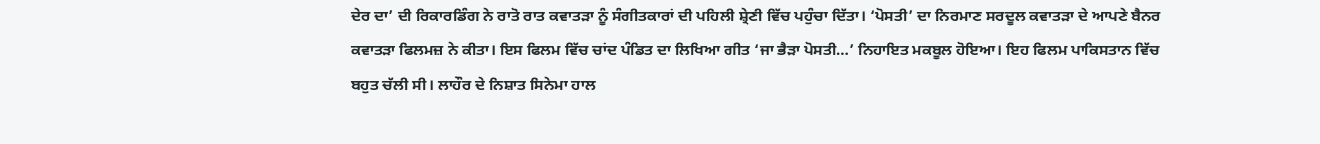ਦੇਰ ਦਾ’ ਦੀ ਰਿਕਾਰਡਿੰਗ ਨੇ ਰਾਤੋ ਰਾਤ ਕਵਾਤੜਾ ਨੂੰ ਸੰਗੀਤਕਾਰਾਂ ਦੀ ਪਹਿਲੀ ਸ਼੍ਰੇਣੀ ਵਿੱਚ ਪਹੁੰਚਾ ਦਿੱਤਾ। ‘ਪੋਸਤੀ’ ਦਾ ਨਿਰਮਾਣ ਸਰਦੂਲ ਕਵਾਤੜਾ ਦੇ ਆਪਣੇ ਬੈਨਰ ਕਵਾਤੜਾ ਫਿਲਮਜ਼ ਨੇ ਕੀਤਾ। ਇਸ ਫਿਲਮ ਵਿੱਚ ਚਾਂਦ ਪੰਡਿਤ ਦਾ ਲਿਖਿਆ ਗੀਤ ‘ਜਾ ਭੈੜਾ ਪੋਸਤੀ…’ ਨਿਹਾਇਤ ਮਕਬੂਲ ਹੋਇਆ। ਇਹ ਫਿਲਮ ਪਾਕਿਸਤਾਨ ਵਿੱਚ ਬਹੁਤ ਚੱਲੀ ਸੀ। ਲਾਹੌਰ ਦੇ ਨਿਸ਼ਾਤ ਸਿਨੇਮਾ ਹਾਲ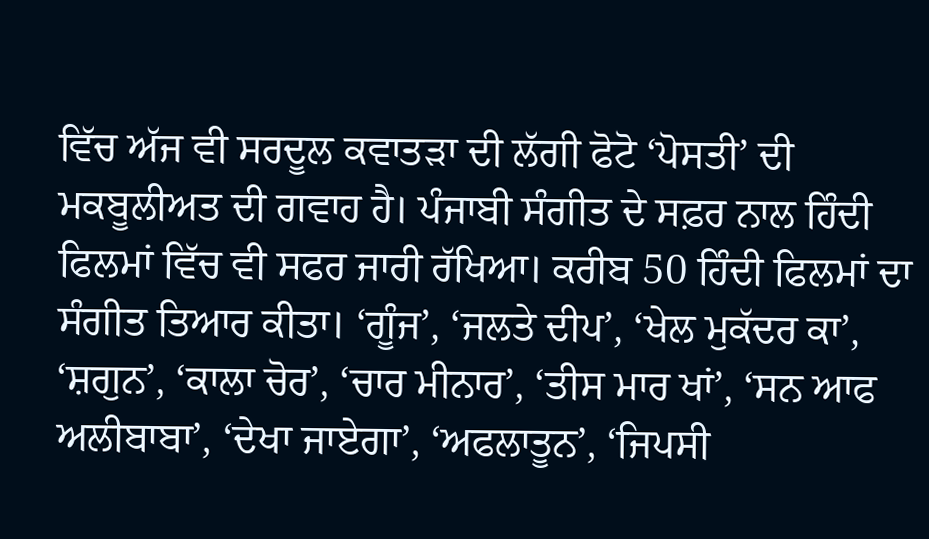ਵਿੱਚ ਅੱਜ ਵੀ ਸਰਦੂਲ ਕਵਾਤੜਾ ਦੀ ਲੱਗੀ ਫੋਟੋ ‘ਪੋਸਤੀ’ ਦੀ ਮਕਬੂਲੀਅਤ ਦੀ ਗਵਾਹ ਹੈ। ਪੰਜਾਬੀ ਸੰਗੀਤ ਦੇ ਸਫ਼ਰ ਨਾਲ ਹਿੰਦੀ ਫਿਲਮਾਂ ਵਿੱਚ ਵੀ ਸਫਰ ਜਾਰੀ ਰੱਖਿਆ। ਕਰੀਬ 50 ਹਿੰਦੀ ਫਿਲਮਾਂ ਦਾ ਸੰਗੀਤ ਤਿਆਰ ਕੀਤਾ। ‘ਗੂੰਜ’, ‘ਜਲਤੇ ਦੀਪ’, ‘ਖੇਲ ਮੁਕੱਦਰ ਕਾ’, ‘ਸ਼ਗੁਨ’, ‘ਕਾਲਾ ਚੋਰ’, ‘ਚਾਰ ਮੀਨਾਰ’, ‘ਤੀਸ ਮਾਰ ਖਾਂ’, ‘ਸਨ ਆਫ ਅਲੀਬਾਬਾ’, ‘ਦੇਖਾ ਜਾਏਗਾ’, ‘ਅਫਲਾਤੂਨ’, ‘ਜਿਪਸੀ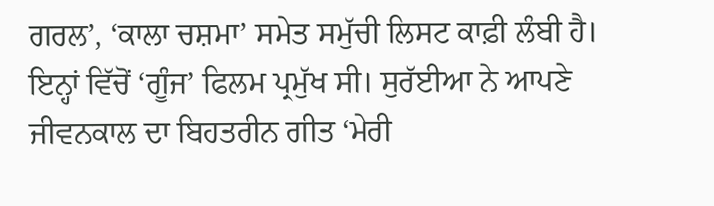ਗਰਲ’, ‘ਕਾਲਾ ਚਸ਼ਮਾ’ ਸਮੇਤ ਸਮੁੱਚੀ ਲਿਸਟ ਕਾਫ਼ੀ ਲੰਬੀ ਹੈ। ਇਨ੍ਹਾਂ ਵਿੱਚੋਂ ‘ਗੂੰਜ’ ਫਿਲਮ ਪ੍ਰਮੁੱਖ ਸੀ। ਸੁਰੱਈਆ ਨੇ ਆਪਣੇ ਜੀਵਨਕਾਲ ਦਾ ਬਿਹਤਰੀਨ ਗੀਤ ‘ਮੇਰੀ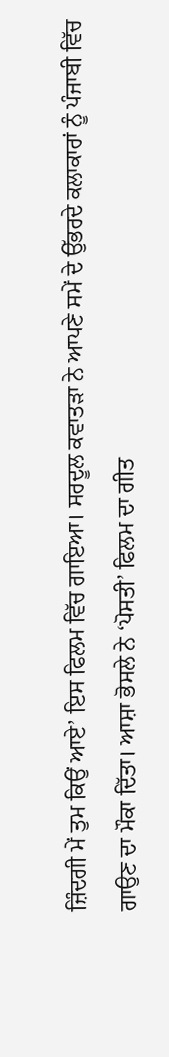ਜ਼ਿੰਦਗੀ ਮੇਂ ਤੁਮ ਕਿਉਂ ਆਏ’ ਇਸ ਫਿਲਮ ਵਿੱਚ ਗਾਇਆ। ਸਰਦੂਲ ਕਵਾਤੜਾ ਨੇ ਆਪਣੇ ਸਮੇਂ ਦੇ ਉੱਭਰਦੇ ਕਲਾਕਾਰਾਂ ਨੂੰ ਪੰਜਾਬੀ ਵਿੱਚ ਗਾਉਣ ਦਾ ਮੌਕਾ ਦਿੱਤਾ। ਆਸ਼ਾ ਭੋਸਲੇ ਨੇ ‘ਪੋਸਤੀ’ ਫਿਲਮ ਦਾ ਗੀਤ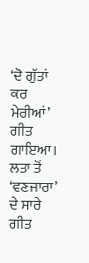‘ਦੋ ਗੁੱਤਾਂ ਕਰ ਮੇਰੀਆਂ’ ਗੀਤ ਗਾਇਆ। ਲਤਾ ਤੋਂ ‘ਵਣਜਾਰਾ’ ਦੇ ਸਾਰੇ ਗੀਤ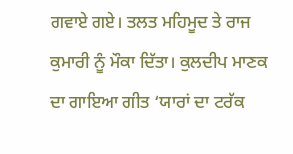ਗਵਾਏ ਗਏ। ਤਲਤ ਮਹਿਮੂਦ ਤੇ ਰਾਜ ਕੁਮਾਰੀ ਨੂੰ ਮੌਕਾ ਦਿੱਤਾ। ਕੁਲਦੀਪ ਮਾਣਕ ਦਾ ਗਾਇਆ ਗੀਤ ‘ਯਾਰਾਂ ਦਾ ਟਰੱਕ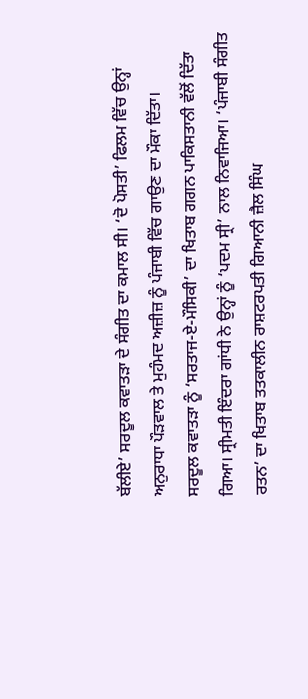ਬੱਲੀਏ’ ਸਰਦੂਲ ਕਵਾਤੜਾ ਦੇ ਸੰਗੀਤ ਦਾ ਕਮਾਲ ਸੀ। ‘ਦੋ ਪੋਸਤੀ’ ਫਿਲਮ ਵਿੱਚ ਉਨ੍ਹਾਂ ਅਨੁਰਾਧਾ ਪੌੜਵਾਲ ਤੇ ਮੁਹੰਮਦ ਅਜ਼ੀਜ਼ ਨੂੰ ਪੰਜਾਬੀ ਵਿੱਚ ਗਾਉਣ ਦਾ ਮੌਕਾ ਦਿੱਤਾ।
ਸਰਦੂਲ ਕਵਾਤੜਾ ਨੂੰ ‘ਸਰਤਾਜ-ਏ-ਮੌਸਿਕੀ’ ਦਾ ਖਿਤਾਬ ਗਗਨ ਪਾਕਿਸਤਾਨੀ ਵੱਲੋਂ ਦਿੱਤਾ ਗਿਆ। ਸ੍ਰੀਮਤੀ ਇੰਦਰਾ ਗਾਂਧੀ ਨੇ ਉਨ੍ਹਾਂ ਨੂੰ ‘ਪਦਮ ਸ੍ਰੀ’ ਨਾਲ ਨਿਵਾਜਿਆ। ‘ਪੰਜਾਬੀ ਸੰਗੀਤ ਰਤਨ’ ਦਾ ਖਿਤਾਬ ਤਤਕਾਲੀਨ ਰਾਸ਼ਟਰਪਤੀ ਗਿਆਨੀ ਜ਼ੈਲ ਸਿੰਘ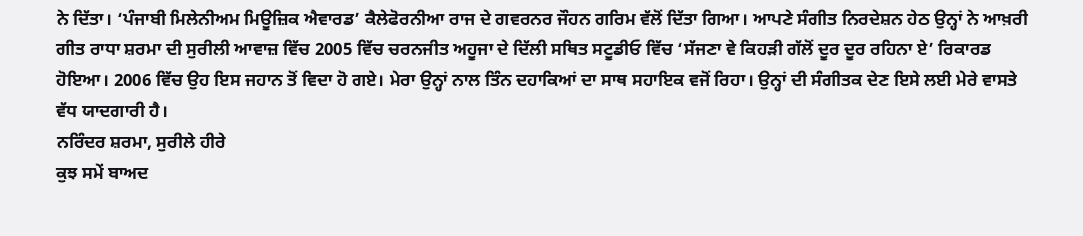ਨੇ ਦਿੱਤਾ। ‘ਪੰਜਾਬੀ ਮਿਲੇਨੀਅਮ ਮਿਊਜ਼ਿਕ ਐਵਾਰਡ’ ਕੈਲੇਫੋਰਨੀਆ ਰਾਜ ਦੇ ਗਵਰਨਰ ਜੌਹਨ ਗਰਿਮ ਵੱਲੋਂ ਦਿੱਤਾ ਗਿਆ। ਆਪਣੇ ਸੰਗੀਤ ਨਿਰਦੇਸ਼ਨ ਹੇਠ ਉਨ੍ਹਾਂ ਨੇ ਆਖ਼ਰੀ ਗੀਤ ਰਾਧਾ ਸ਼ਰਮਾ ਦੀ ਸੁਰੀਲੀ ਆਵਾਜ਼ ਵਿੱਚ 2005 ਵਿੱਚ ਚਰਨਜੀਤ ਅਹੂਜਾ ਦੇ ਦਿੱਲੀ ਸਥਿਤ ਸਟੂਡੀਓ ਵਿੱਚ ‘ਸੱਜਣਾ ਵੇ ਕਿਹੜੀ ਗੱਲੋਂ ਦੂਰ ਦੂਰ ਰਹਿਨਾ ਏ’ ਰਿਕਾਰਡ ਹੋਇਆ। 2006 ਵਿੱਚ ਉਹ ਇਸ ਜਹਾਨ ਤੋਂ ਵਿਦਾ ਹੋ ਗਏ। ਮੇਰਾ ਉਨ੍ਹਾਂ ਨਾਲ ਤਿੰਨ ਦਹਾਕਿਆਂ ਦਾ ਸਾਥ ਸਹਾਇਕ ਵਜੋਂ ਰਿਹਾ। ਉਨ੍ਹਾਂ ਦੀ ਸੰਗੀਤਕ ਦੇਣ ਇਸੇ ਲਈ ਮੇਰੇ ਵਾਸਤੇ ਵੱਧ ਯਾਦਗਾਰੀ ਹੈ।
ਨਰਿੰਦਰ ਸ਼ਰਮਾ, ਸੁਰੀਲੇ ਹੀਰੇ
ਕੁਝ ਸਮੇਂ ਬਾਅਦ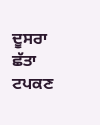ਦੂਸਰਾ ਛੱਤਾ ਟਪਕਣ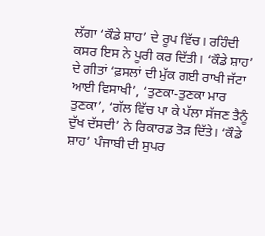ਲੱਗਾ ‘ਕੌਡੇ ਸ਼ਾਹ’ ਦੇ ਰੂਪ ਵਿੱਚ। ਰਹਿੰਦੀ ਕਸਰ ਇਸ ਨੇ ਪੂਰੀ ਕਰ ਦਿੱਤੀ। ‘ਕੌਡੇ ਸ਼ਾਹ’ ਦੇ ਗੀਤਾਂ ‘ਫ਼ਸਲਾਂ ਦੀ ਮੁੱਕ ਗਈ ਰਾਖੀ ਜੱਟਾ ਆਈ ਵਿਸਾਖੀ’, ‘ਤੁਣਕਾ-ਤੁਣਕਾ ਮਾਰ ਤੁਣਕਾ’, ‘ਗੱਲ ਵਿੱਚ ਪਾ ਕੇ ਪੱਲਾ ਸੱਜਣ ਤੈਨੂੰ ਦੁੱਖ ਦੱਸਦੀ’ ਨੇ ਰਿਕਾਰਡ ਤੋੜ ਦਿੱਤੇ। ‘ਕੌਡੇ ਸ਼ਾਹ’ ਪੰਜਾਬੀ ਦੀ ਸੁਪਰ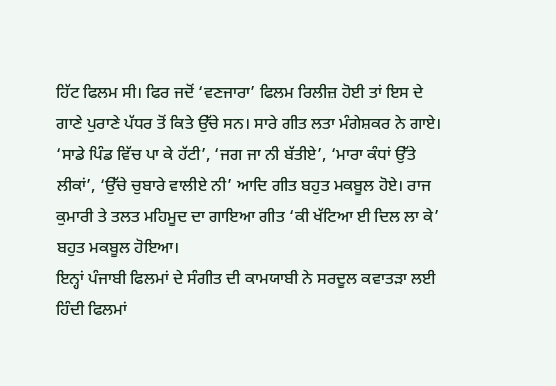ਹਿੱਟ ਫਿਲਮ ਸੀ। ਫਿਰ ਜਦੋਂ ‘ਵਣਜਾਰਾ’ ਫਿਲਮ ਰਿਲੀਜ਼ ਹੋਈ ਤਾਂ ਇਸ ਦੇ ਗਾਣੇ ਪੁਰਾਣੇ ਪੱਧਰ ਤੋਂ ਕਿਤੇ ਉੱਚੇ ਸਨ। ਸਾਰੇ ਗੀਤ ਲਤਾ ਮੰਗੇਸ਼ਕਰ ਨੇ ਗਾਏ। ‘ਸਾਡੇ ਪਿੰਡ ਵਿੱਚ ਪਾ ਕੇ ਹੱਟੀ’, ‘ਜਗ ਜਾ ਨੀ ਬੱਤੀਏ’, ‘ਮਾਰਾ ਕੰਧਾਂ ਉੱਤੇ ਲੀਕਾਂ’, ‘ਉੱਚੇ ਚੁਬਾਰੇ ਵਾਲੀਏ ਨੀ’ ਆਦਿ ਗੀਤ ਬਹੁਤ ਮਕਬੂਲ ਹੋਏ। ਰਾਜ ਕੁਮਾਰੀ ਤੇ ਤਲਤ ਮਹਿਮੂਦ ਦਾ ਗਾਇਆ ਗੀਤ ‘ਕੀ ਖੱਟਿਆ ਈ ਦਿਲ ਲਾ ਕੇ’ ਬਹੁਤ ਮਕਬੂਲ ਹੋਇਆ।
ਇਨ੍ਹਾਂ ਪੰਜਾਬੀ ਫਿਲਮਾਂ ਦੇ ਸੰਗੀਤ ਦੀ ਕਾਮਯਾਬੀ ਨੇ ਸਰਦੂਲ ਕਵਾਤੜਾ ਲਈ ਹਿੰਦੀ ਫਿਲਮਾਂ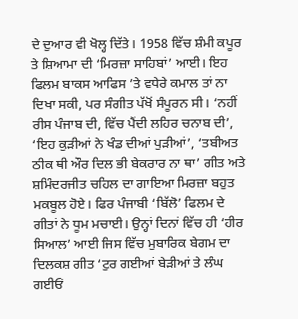ਦੇ ਦੁਆਰ ਵੀ ਖੋਲ੍ਹ ਦਿੱਤੇ। 1958 ਵਿੱਚ ਸ਼ੰਮੀ ਕਪੂਰ ਤੇ ਸ਼ਿਆਮਾ ਦੀ ‘ਮਿਰਜ਼ਾ ਸਾਹਿਬਾਂ’ ਆਈ। ਇਹ ਫਿਲਮ ਬਾਕਸ ਆਫਿਸ ’ਤੇ ਵਧੇਰੇ ਕਮਾਲ ਤਾਂ ਨਾ ਦਿਖਾ ਸਕੀ, ਪਰ ਸੰਗੀਤ ਪੱਖੋਂ ਸੰਪੂਰਨ ਸੀ। ‘ਨਹੀਂ ਰੀਸ ਪੰਜਾਬ ਦੀ, ਵਿੱਚ ਪੈਂਦੀ ਲਹਿਰ ਚਨਾਬ ਦੀ’, ‘ਇਹ ਕੁੜੀਆਂ ਨੇ ਖੰਡ ਦੀਆਂ ਪੁੜੀਆਂ’, ‘ਤਬੀਅਤ ਠੀਕ ਥੀ ਔਰ ਦਿਲ ਭੀ ਬੇਕਰਾਰ ਨਾ ਥਾ’ ਗੀਤ ਅਤੇ ਸ਼ਮਿੰਦਰਜੀਤ ਚਹਿਲ ਦਾ ਗਾਇਆ ਮਿਰਜ਼ਾ ਬਹੁਤ ਮਕਬੂਲ ਹੋਏ। ਫਿਰ ਪੰਜਾਬੀ ‘ਬਿੱਲੋ’ ਫਿਲਮ ਦੇ ਗੀਤਾਂ ਨੇ ਧੂਮ ਮਚਾਈ। ਉਨ੍ਹਾਂ ਦਿਨਾਂ ਵਿੱਚ ਹੀ ‘ਹੀਰ ਸਿਆਲ’ ਆਈ ਜਿਸ ਵਿੱਚ ਮੁਬਾਰਿਕ ਬੇਗਮ ਦਾ ਦਿਲਕਸ਼ ਗੀਤ ‘ਟੁਰ ਗਈਆਂ ਬੇੜੀਆਂ ਤੇ ਲੰਘ ਗਈਓਂ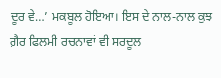ਦੂਰ ਵੇ…’ ਮਕਬੂਲ ਹੋਇਆ। ਇਸ ਦੇ ਨਾਲ-ਨਾਲ ਕੁਝ ਗ਼ੈਰ ਫਿਲਮੀ ਰਚਨਾਵਾਂ ਵੀ ਸਰਦੂਲ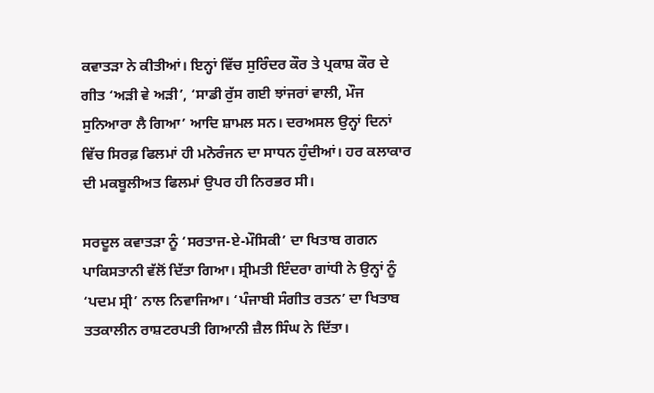ਕਵਾਤੜਾ ਨੇ ਕੀਤੀਆਂ। ਇਨ੍ਹਾਂ ਵਿੱਚ ਸੁਰਿੰਦਰ ਕੌਰ ਤੇ ਪ੍ਰਕਾਸ਼ ਕੌਰ ਦੇ ਗੀਤ ‘ਅੜੀ ਵੇ ਅੜੀ’, ‘ਸਾਡੀ ਰੁੱਸ ਗਈ ਝਾਂਜਰਾਂ ਵਾਲੀ, ਮੌਜ ਸੁਨਿਆਰਾ ਲੈ ਗਿਆ’ ਆਦਿ ਸ਼ਾਮਲ ਸਨ। ਦਰਅਸਲ ਉਨ੍ਹਾਂ ਦਿਨਾਂ ਵਿੱਚ ਸਿਰਫ਼ ਫਿਲਮਾਂ ਹੀ ਮਨੋਰੰਜਨ ਦਾ ਸਾਧਨ ਹੁੰਦੀਆਂ। ਹਰ ਕਲਾਕਾਰ ਦੀ ਮਕਬੂਲੀਅਤ ਫਿਲਮਾਂ ਉਪਰ ਹੀ ਨਿਰਭਰ ਸੀ।

ਸਰਦੂਲ ਕਵਾਤੜਾ ਨੂੰ ‘ਸਰਤਾਜ-ਏ-ਮੌਸਿਕੀ’ ਦਾ ਖਿਤਾਬ ਗਗਨ ਪਾਕਿਸਤਾਨੀ ਵੱਲੋਂ ਦਿੱਤਾ ਗਿਆ। ਸ੍ਰੀਮਤੀ ਇੰਦਰਾ ਗਾਂਧੀ ਨੇ ਉਨ੍ਹਾਂ ਨੂੰ ‘ਪਦਮ ਸ੍ਰੀ’ ਨਾਲ ਨਿਵਾਜਿਆ। ‘ਪੰਜਾਬੀ ਸੰਗੀਤ ਰਤਨ’ ਦਾ ਖਿਤਾਬ ਤਤਕਾਲੀਨ ਰਾਸ਼ਟਰਪਤੀ ਗਿਆਨੀ ਜ਼ੈਲ ਸਿੰਘ ਨੇ ਦਿੱਤਾ।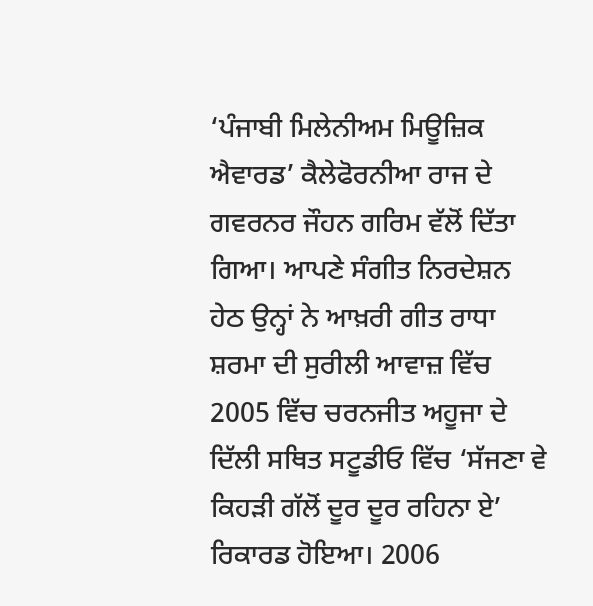‘ਪੰਜਾਬੀ ਮਿਲੇਨੀਅਮ ਮਿਊਜ਼ਿਕ ਐਵਾਰਡ’ ਕੈਲੇਫੋਰਨੀਆ ਰਾਜ ਦੇ ਗਵਰਨਰ ਜੌਹਨ ਗਰਿਮ ਵੱਲੋਂ ਦਿੱਤਾ ਗਿਆ। ਆਪਣੇ ਸੰਗੀਤ ਨਿਰਦੇਸ਼ਨ ਹੇਠ ਉਨ੍ਹਾਂ ਨੇ ਆਖ਼ਰੀ ਗੀਤ ਰਾਧਾ ਸ਼ਰਮਾ ਦੀ ਸੁਰੀਲੀ ਆਵਾਜ਼ ਵਿੱਚ 2005 ਵਿੱਚ ਚਰਨਜੀਤ ਅਹੂਜਾ ਦੇ ਦਿੱਲੀ ਸਥਿਤ ਸਟੂਡੀਓ ਵਿੱਚ ‘ਸੱਜਣਾ ਵੇ ਕਿਹੜੀ ਗੱਲੋਂ ਦੂਰ ਦੂਰ ਰਹਿਨਾ ਏ’ ਰਿਕਾਰਡ ਹੋਇਆ। 2006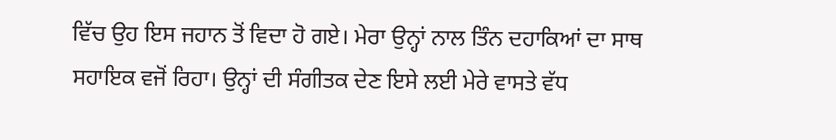ਵਿੱਚ ਉਹ ਇਸ ਜਹਾਨ ਤੋਂ ਵਿਦਾ ਹੋ ਗਏ। ਮੇਰਾ ਉਨ੍ਹਾਂ ਨਾਲ ਤਿੰਨ ਦਹਾਕਿਆਂ ਦਾ ਸਾਥ ਸਹਾਇਕ ਵਜੋਂ ਰਿਹਾ। ਉਨ੍ਹਾਂ ਦੀ ਸੰਗੀਤਕ ਦੇਣ ਇਸੇ ਲਈ ਮੇਰੇ ਵਾਸਤੇ ਵੱਧ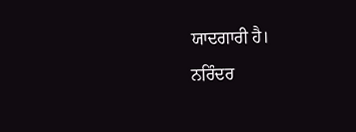ਯਾਦਗਾਰੀ ਹੈ।
ਨਰਿੰਦਰ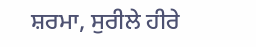ਸ਼ਰਮਾ, ਸੁਰੀਲੇ ਹੀਰੇ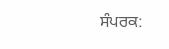ਸੰਪਰਕ: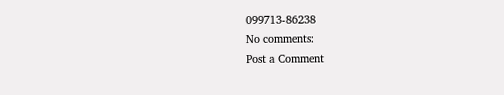099713-86238
No comments:
Post a Comment